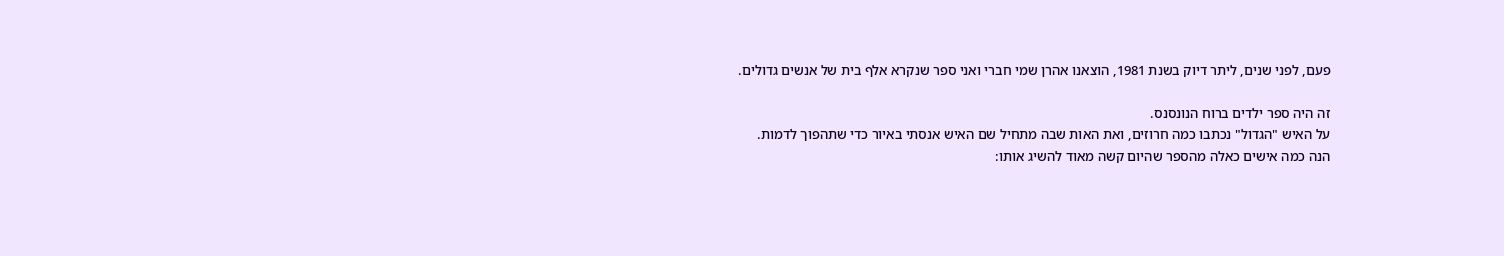פעם, לפני שנים, ליתר דיוק בשנת 1981, הוצאנו אהרן שמי חברי ואני ספר שנקרא אלף בית של אנשים גדולים.

זה היה ספר ילדים ברוח הנונסנס.
על האיש "הגדול" נכתבו כמה חרוזים, ואת האות שבה מתחיל שם האיש אנסתי באיור כדי שתהפוך לדמות.
הנה כמה אישים כאלה מהספר שהיום קשה מאוד להשיג אותו: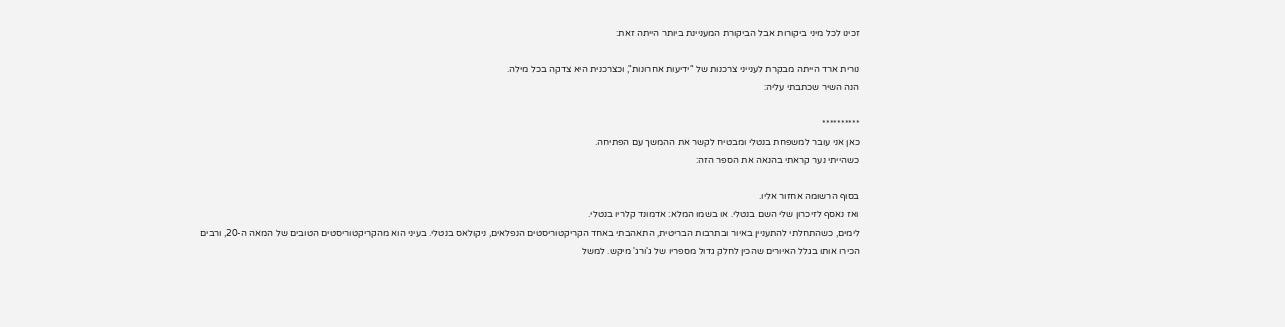זכינו לכל מיני ביקורות אבל הביקורת המעניינת ביותר הייתה זאת:

נורית ארד הייתה מבקרת לענייני צרכנות של "ידיעות אחרונות", וכצרכנית היא צדקה בכל מילה.
הנה השיר שכתבתי עליה:

**********
כאן אני עובר למשפחת בנטלי ומבטיח לקשר את ההמשך עם הפתיחה.
כשהייתי נער קראתי בהנאה את הספר הזה:

בסוף הרשומה אחזור אליו.
ואז נאסף לזיכרון שלי השם בנטלי. או בשמו המלא: אדמונד קלריו בנטלי.
לימים, כשהתחלתי להתעניין באיור ובתרבות הבריטית, התאהבתי באחד הקריקטוריסטים הנפלאים, ניקולאס בנטלי. בעיני הוא מהקריקטוריסטים הטובים של המאה ה-20, ורבים הכירו אותו בגלל האיורים שהכין לחלק גדול מספריו של ג'ורג' מיקש. למשל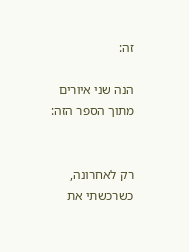זה:

הנה שני איורים מתוך הספר הזה:


רק לאחרונה, כשרכשתי את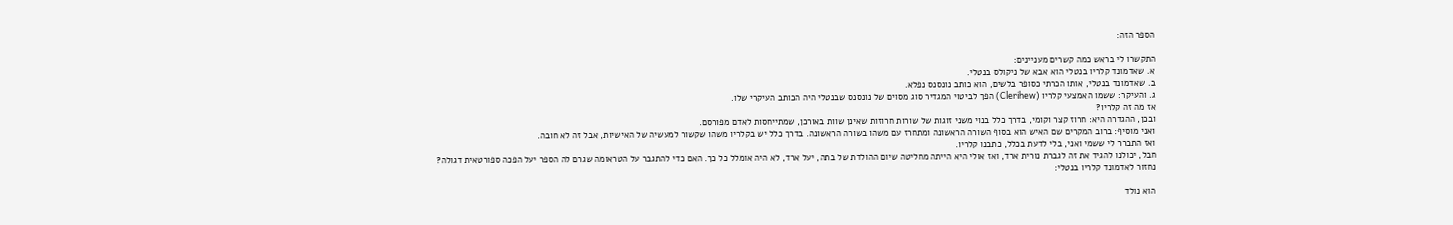הספר הזה:

התקשרו לי בראש כמה קשרים מעניינים:
א. שאדמונד קלריו בנטלי הוא אבא של ניקולס בנטלי.
ב. שאדמונד בנטלי, אותו הכרתי כסופר בלשים, הוא כותב נונסנס נפלא.
ג. והעיקר: ששמו האמצעי קלריו (Clerihew) הפך לביטוי המגדיר סוג מסוים של נונסנס שבנטלי היה הכותב העיקרי שלו.
אז מה זה קלריו?
ובכן, ההגדרה היא: חרוז קצר וקומי, בדרך כלל בנוי משני זוגות של שורות חרוזות שאינן שוות באורכן, שמתייחסות לאדם מפורסם.
ואני מוסיף: ברוב המקרים שם האיש הוא בסוף השורה הראשונה ומתחרז עם משהו בשורה הראשונה. בדרך כלל יש בקלריו משהו שקשור למעשיה של האישיות, אבל זה לא חובה.
ואז התברר לי ששמי ואני, בלי לדעת בכלל, כתבנו קלריו.
חבל, יכולנו להגיד את זה לגברת נורית ארד, ואז אולי היא הייתה מחליטה שיום ההולדת של בתה, יעל ארד, לא היה אומלל כל כך. האם כדי להתגבר על הטראומה שגרם לה הספר יעל הפכה ספורטאית דגולה?
נחזור לאדמונד קלריו בנטלי:

הוא נולד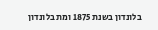בלונדון בשנת 1875 ומת בלונדון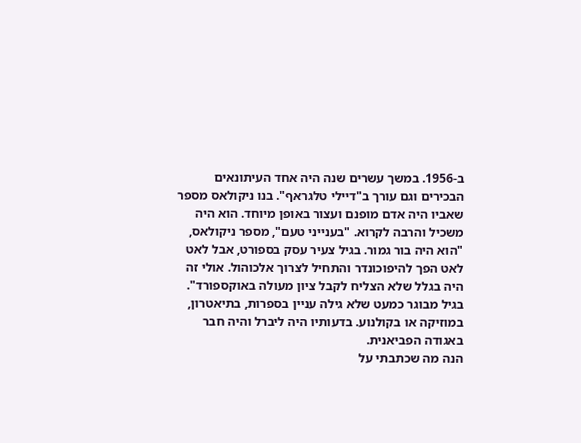ב-1956. במשך עשרים שנה היה אחד העיתונאים הבכירים וגם עורך ב"דיילי טלגראף". בנו ניקולאס מספר שאביו היה אדם מופנם ועצור באופן מיוחד. הוא היה משכיל והרבה לקרוא. "בענייני טעם", מספר ניקולאס, "הוא היה בור גמור. בגיל צעיר עסק בספורט, אבל לאט לאט הפך להיפוכונדר והתחיל לצרוך אלכוהול. אולי זה היה בגלל שלא הצליח לקבל ציון מעולה באוקספורד".
בגיל מבוגר כמעט שלא גילה עניין בספרות, בתיאטרון, במוזיקה או בקולנוע. בדעותיו היה ליברל והיה חבר באגודה הפביאנית.
הנה מה שכתבתי על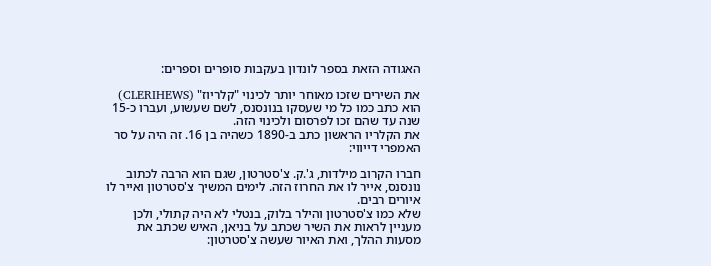האגודה הזאת בספר לונדון בעקבות סופרים וספרים:

את השירים שזכו מאוחר יותר לכינוי "קלריוז" (CLERIHEWS) הוא כתב כמו כל מי שעסקו בנונסנס, לשם שעשוע, ועברו כ-15 שנה עד שהם זכו לפרסום ולכינוי הזה.
את הקלריו הראשון כתב ב-1890 כשהיה בן 16. זה היה על סר האמפרי דייווי:

חברו הקרוב מילדות, ג'.ק. צ'סטרטון, שגם הוא הרבה לכתוב נונסנס, אייר לו את החרוז הזה. לימים המשיך צ'סטרטון ואייר לו איורים רבים.
שלא כמו צ'סטרטון והילר בלוק, בנטלי לא היה קתולי, ולכן מעניין לראות את השיר שכתב על בניאן, האיש שכתב את מסעות ההלך, ואת האיור שעשה צ'סטרטון: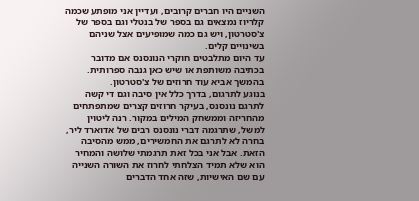השניים היו חברים קרובים, ועדיין אני מופתע שכמה קלריוז נמצאים גם בספר של בנטלי וגם בספר של צ'סטרטון, ויש גם כמה שמופיעים אצל שניהם בשינויים קלים.
עד היום מתלבטים חוקרי הנונסנס אם מדובר בכתיבה משותפת או שיש כאן גנבה ספרותית. בהמשך אביא עוד חרוזים של צ'סטרטון.
בנוגע לתרגום, בדרך כלל אין סיבה וגם די קשה לתרגם נונסנס, בעיקר חרוזים קצרים שמתפתחים מהחריזה וממשחק המילים במקור. רנה ליטוין למשל, שתרגמה דברי נונסנס רבים של אדוארד ליר, בחרה לא לתרגם את החמשירים, ממש מהסיבה הזאת. אבל אני בכל זאת תרגמתי שלושה והמחיר הוא שלא תמיד הצלחתי לחרוז את השורה השנייה עם שם האישיות, שזה אחד הדברים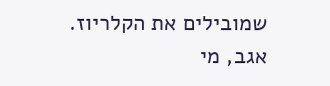שמובילים את הקלריוז.
אגב, מי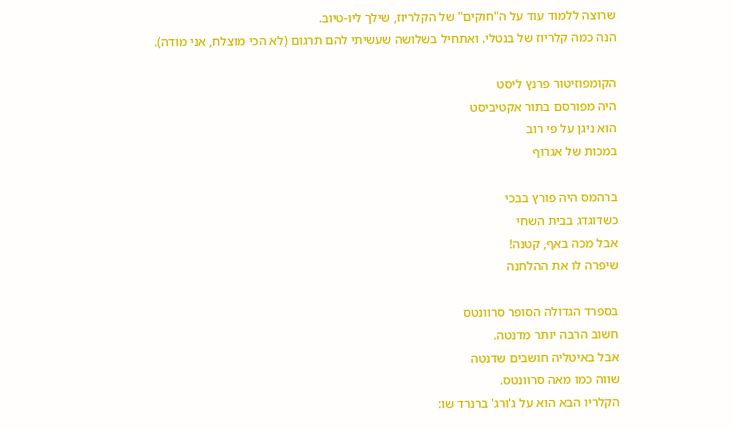שרוצה ללמוד עוד על ה"חוקים" של הקלריוז, שילך ליו-טיוב.
הנה כמה קלריוז של בנטלי. ואתחיל בשלושה שעשיתי להם תרגום (לא הכי מוצלח, אני מודה).

הקומפוזיטור פרנץ ליסט
היה מפורסם בתור אקטיביסט
הוא ניגן על פי רוב
במכות של אגרוף

ברהמס היה פורץ בבכי
כשדוגדג בבית השחי
אבל מכה באף, קטנה!
שיפרה לו את ההלחנה

בספרד הגדולה הסופר סרוונטס
חשוב הרבה יותר מדנטה.
אבל באיטליה חושבים שדנטה
שווה כמו מאה סרוונטס.
הקלריו הבא הוא על ג'ורג' ברנרד שו: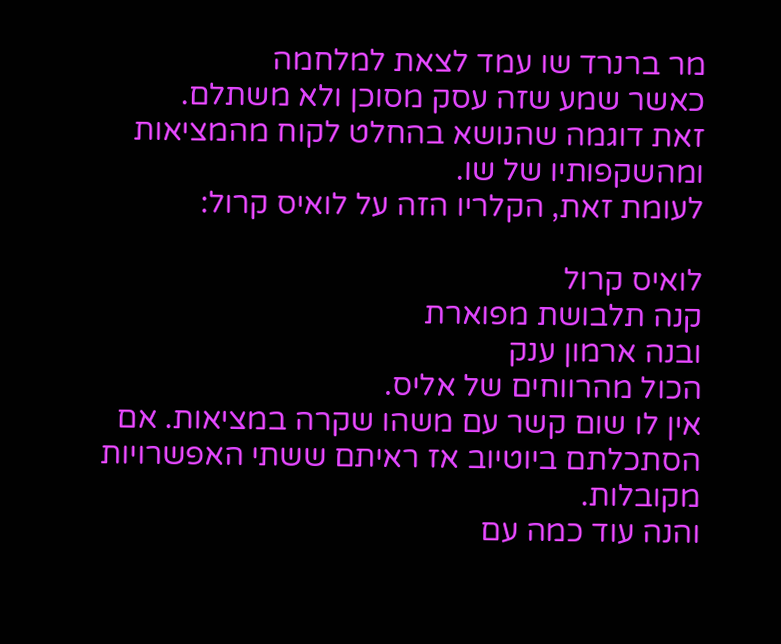מר ברנרד שו עמד לצאת למלחמה
כאשר שמע שזה עסק מסוכן ולא משתלם.
זאת דוגמה שהנושא בהחלט לקוח מהמציאות ומהשקפותיו של שו.
לעומת זאת, הקלריו הזה על לואיס קרול:

לואיס קרול
קנה תלבושת מפוארת
ובנה ארמון ענק
הכול מהרווחים של אליס.
אין לו שום קשר עם משהו שקרה במציאות. אם הסתכלתם ביוטיוב אז ראיתם ששתי האפשרויות מקובלות.
והנה עוד כמה עם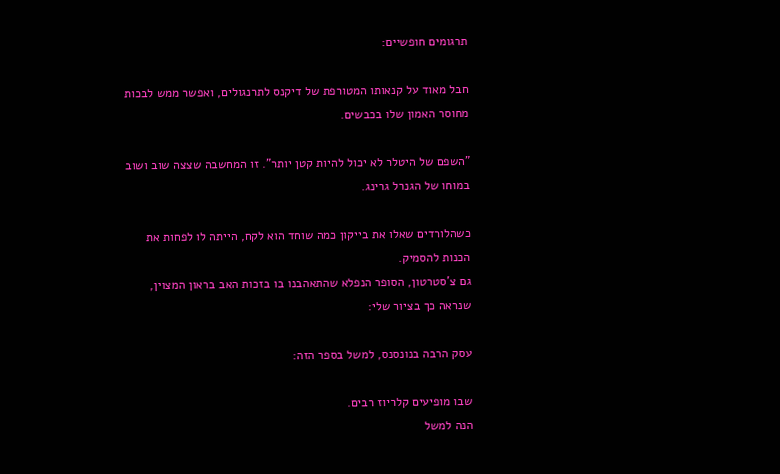תרגומים חופשיים:

חבל מאוד על קנאותו המטורפת של דיקנס לתרנגולים, ואפשר ממש לבכות מחוסר האמון שלו בכבשים.

"השפם של היטלר לא יכול להיות קטן יותר". זו המחשבה שצצה שוב ושוב במוחו של הגנרל גרינג.

כשהלורדים שאלו את בייקון כמה שוחד הוא לקח, הייתה לו לפחות את הכנות להסמיק.
גם צ'סטרטון, הסופר הנפלא שהתאהבנו בו בזכות האב בראון המצוין, שנראה כך בציור שלי:

עסק הרבה בנונסנס, למשל בספר הזה:

שבו מופיעים קלריוז רבים.
הנה למשל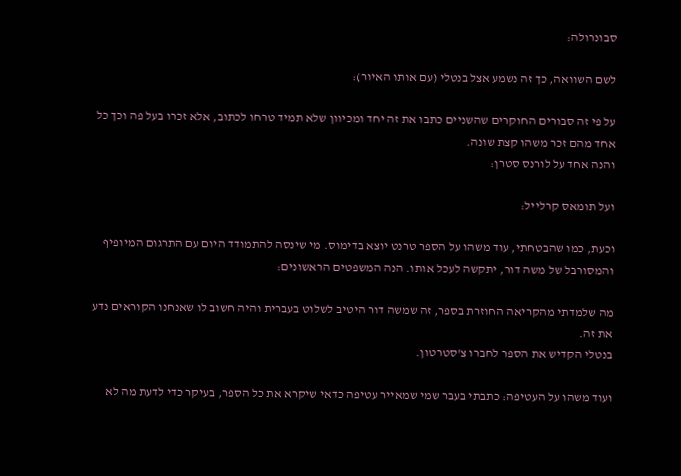סבונרולה:

לשם השוואה, כך זה נשמע אצל בנטלי (עם אותו האיור):

על פי זה סבורים החוקרים שהשניים כתבו את זה יחד ומכיוון שלא תמיד טרחו לכתוב, אלא זכרו בעל פה וכך כל אחד מהם זכר משהו קצת שונה.
והנה אחד על לורנס סטרן:

ועל תומאס קרלייל:

וכעת, כמו שהבטחתי, עוד משהו על הספר טרנט יוצא בדימוס. מי שינסה להתמודד היום עם התרגום המיופיף והמסורבל של משה דור, יתקשה לעכל אותו. הנה המשפטים הראשונים:

מה שלמדתי מהקריאה החוזרת בספר, זה שמשה דור היטיב לשלוט בעברית והיה חשוב לו שאנחנו הקוראים נדע את זה.
בנטלי הקדיש את הספר לחברו צ'סטרטון.

ועוד משהו על העטיפה: כתבתי בעבר שמי שמאייר עטיפה כדאי שיקרא את כל הספר, בעיקר כדי לדעת מה לא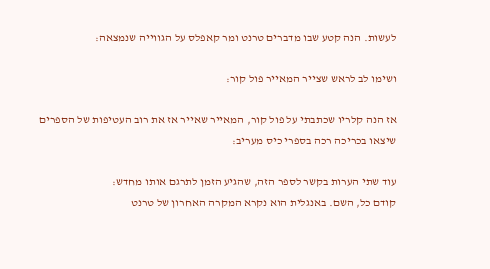לעשות. הנה קטע שבו מדברים טרנט ומר קאפלס על הגווייה שנמצאה:

ושימו לב לראש שצייר המאייר פול קור:

אז הנה קלריו שכתבתי על פול קור, המאייר שאייר אז את רוב העטיפות של הספרים שיצאו בכריכה רכה בספרי כיס מעריב:

עוד שתי הערות בקשר לספר הזה, שהגיע הזמן לתרגם אותו מחדש:
קודם כל, השם. באנגלית הוא נקרא המקרה האחרון של טרנט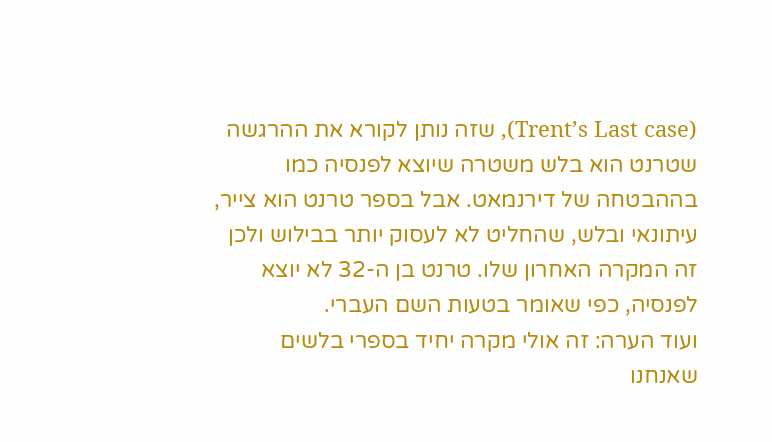(Trent’s Last case), שזה נותן לקורא את ההרגשה שטרנט הוא בלש משטרה שיוצא לפנסיה כמו בההבטחה של דירנמאט. אבל בספר טרנט הוא צייר, עיתונאי ובלש, שהחליט לא לעסוק יותר בבילוש ולכן זה המקרה האחרון שלו. טרנט בן ה-32 לא יוצא לפנסיה, כפי שאומר בטעות השם העברי.
ועוד הערה: זה אולי מקרה יחיד בספרי בלשים שאנחנו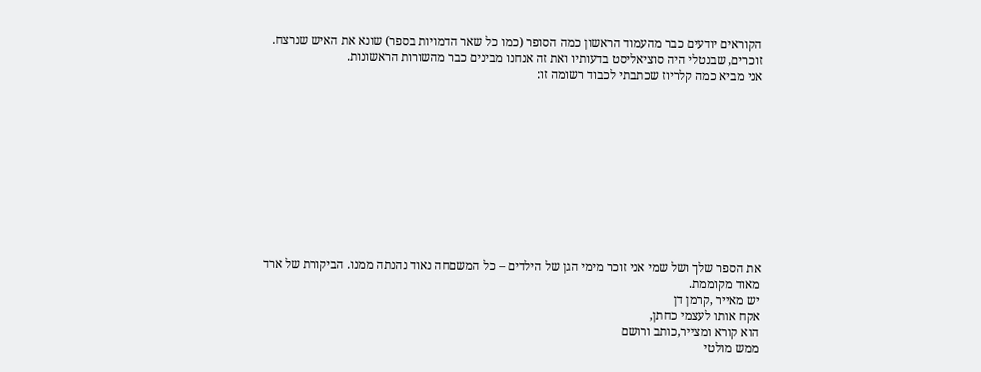הקוראים יודעים כבר מהעמוד הראשון כמה הסופר (כמו כל שאר הדמויות בספר) שונא את האיש שנרצח.
זוכרים, שבנטלי היה סוציאליסט בדעותיו ואת זה אנחנו מבינים כבר מהשורות הראשונות.
אני מביא כמה קלריוז שכתבתי לכבוד רשומה זו:











את הספר שלך ושל שמי אני זוכר מימי הגן של הילדים – כל המשםחה נאוד נהנתה ממנו. הביקורת של ארד מאוד מקוממת.
יש מאייר ,קרמן דן
אקח אותו לעצמי כחתן,
הוא קורא ומצייר,כותב ורושם
ממש מולטי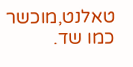טאלנט,מוכשר כמו שד.